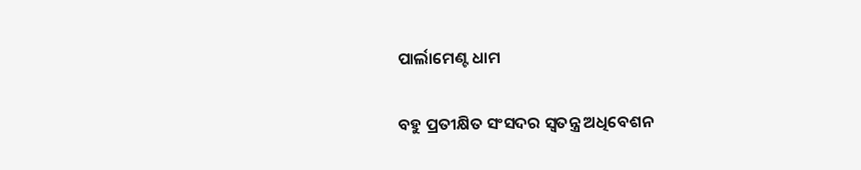ପାର୍ଲାମେଣ୍ଟ ଧାମ

ବହୁ ପ୍ରତୀକ୍ଷିତ ସଂସଦର ସ୍ବତନ୍ତ୍ର ଅଧିବେଶନ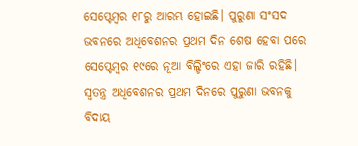ସେପ୍ଟେମ୍ବର ୧୮ରୁ ଆରମ୍ଭ ହୋଇଛି। ପୁରୁଣା ସଂସଦ ଭବନରେ ଅଧିବେଶନର ପ୍ରଥମ ଦିନ ଶେଷ ହେବା ପରେ ସେପ୍ଟେମ୍ବର ୧୯ରେ ନୂଆ ବିଲ୍ଡିଂରେ ଏହା ଜାରି ରହିଛି। ସ୍ବତନ୍ତ୍ର ଅଧିବେଶନର ପ୍ରଥମ ଦିନରେ ପୁରୁଣା ଭବନକୁ ବିଦାୟ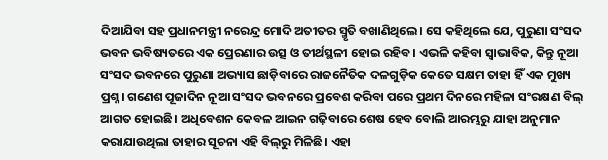ଦିଆଯିବା ସହ ପ୍ରଧାନମନ୍ତ୍ରୀ ନରେନ୍ଦ୍ର ମୋଦି ଅତୀତର ସ୍ମୃତି ବଖାଣିଥିଲେ। ସେ କହିଥିଲେ ଯେ, ପୁରୁଣା ସଂସଦ ଭବନ ଭବିଷ୍ୟତରେ ଏକ ପ୍ରେରଣାର ଉତ୍ସ ଓ ତୀର୍ଥସ୍ଥଳୀ ହୋଇ ରହିବ। ଏଭଳି କହିବା ସ୍ବାଭାବିକ, କିନ୍ତୁ ନୂଆ ସଂସଦ ଭବନରେ ପୁରୁଣା ଅଭ୍ୟାସ ଛାଡ଼ିବାରେ ରାଜନୈତିକ ଦଳଗୁଡ଼ିକ କେତେ ସକ୍ଷମ ତାହା ହିଁ ଏକ ମୁଖ୍ୟ ପ୍ରଶ୍ନ। ଗଣେଶ ପୂଜାଦିନ ନୂଆ ସଂସଦ ଭବନରେ ପ୍ରବେଶ କରିବା ପରେ ପ୍ରଥମ ଦିନରେ ମହିଳା ସଂରକ୍ଷଣ ବିଲ୍‌ ଆଗତ ହୋଇଛି। ଅଧିବେଶନ କେବଳ ଆଇନ ଗଢ଼ିବାରେ ଶେଷ ହେବ ବୋଲି ଆରମ୍ଭରୁ ଯାହା ଅନୁମାନ କରାଯାଉଥିଲା ତାହାର ସୂଚନା ଏହି ବିଲ୍‌ରୁ ମିଳିଛି। ଏହା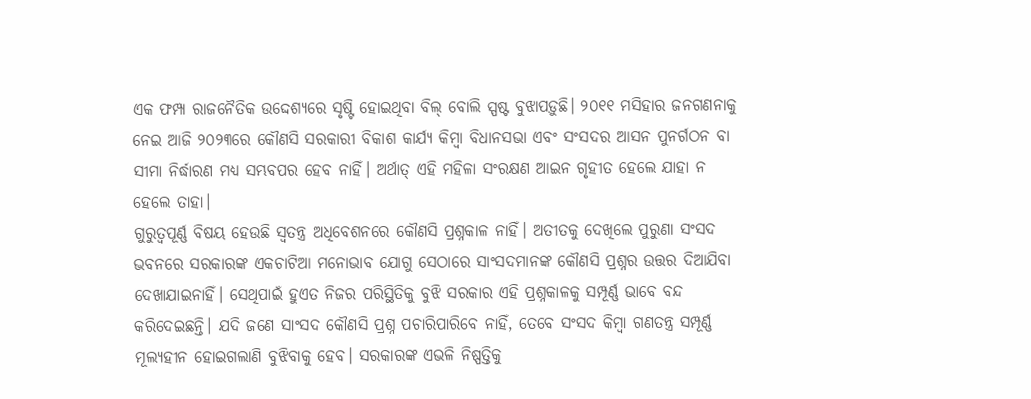ଏକ ଫମ୍ପା ରାଜନୈତିକ ଉଦ୍ଦେଶ୍ୟରେ ସୃଷ୍ଟି ହୋଇଥିବା ବିଲ୍‌ ବୋଲି ସ୍ପଷ୍ଟ ବୁଝାପଡ଼ୁଛି। ୨୦୧୧ ମସିହାର ଜନଗଣନାକୁ ନେଇ ଆଜି ୨୦୨୩ରେ କୌଣସି ସରକାରୀ ବିକାଶ କାର୍ଯ୍ୟ କିମ୍ବା ବିଧାନସଭା ଏବଂ ସଂସଦର ଆସନ ପୁନର୍ଗଠନ ବା ସୀମା ନିର୍ଦ୍ଧାରଣ ମଧ୍ୟ ସମ୍ଭବପର ହେବ ନାହିଁ। ଅର୍ଥାତ୍‌ ଏହି ମହିଳା ସଂରକ୍ଷଣ ଆଇନ ଗୃହୀତ ହେଲେ ଯାହା ନ ହେଲେ ତାହା।
ଗୁରୁତ୍ୱପୂର୍ଣ୍ଣ ବିଷୟ ହେଉଛି ସ୍ବତନ୍ତ୍ର ଅଧିବେଶନରେ କୌଣସି ପ୍ରଶ୍ନକାଳ ନାହିଁ। ଅତୀତକୁ ଦେଖିଲେ ପୁରୁଣା ସଂସଦ ଭବନରେ ସରକାରଙ୍କ ଏକଚାଟିଆ ମନୋଭାବ ଯୋଗୁ ସେଠାରେ ସାଂସଦମାନଙ୍କ କୌଣସି ପ୍ରଶ୍ନର ଉତ୍ତର ଦିଆଯିବା ଦେଖାଯାଇନାହିଁ। ସେଥିପାଇଁ ହୁଏତ ନିଜର ପରିସ୍ଥିତିକୁ ବୁଝି ସରକାର ଏହି ପ୍ରଶ୍ନକାଳକୁ ସମ୍ପୂର୍ଣ୍ଣ ଭାବେ ବନ୍ଦ କରିଦେଇଛନ୍ତି। ଯଦି ଜଣେ ସାଂସଦ କୌଣସି ପ୍ରଶ୍ନ ପଚାରିପାରିବେ ନାହିଁ, ତେବେ ସଂସଦ କିମ୍ବା ଗଣତନ୍ତ୍ର ସମ୍ପୂର୍ଣ୍ଣ ମୂଲ୍ୟହୀନ ହୋଇଗଲାଣି ବୁଝିବାକୁ ହେବ। ସରକାରଙ୍କ ଏଭଳି ନିଷ୍ପତ୍ତିକୁ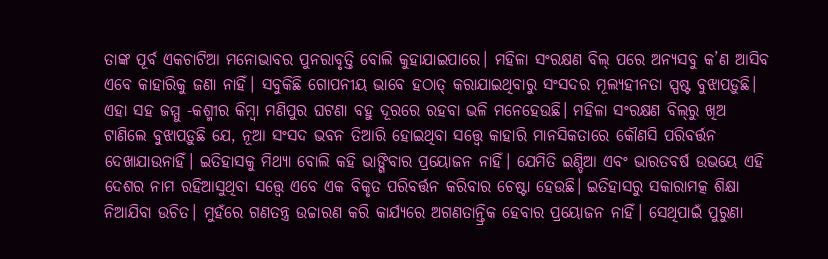ତାଙ୍କ ପୂର୍ବ ଏକଚାଟିଆ ମନୋଭାବର ପୁନରାବୃତ୍ତି ବୋଲି କୁହାଯାଇପାରେ। ମହିଳା ସଂରକ୍ଷଣ ବିଲ୍‌ ପରେ ଅନ୍ୟସବୁ କ’ଣ ଆସିବ ଏବେ କାହାରିକୁ ଜଣା ନାହିଁ। ସବୁକିଛି ଗୋପନୀୟ ଭାବେ ହଠାତ୍‌ କରାଯାଇଥିବାରୁ ସଂସଦର ମୂଲ୍ୟହୀନତା ସ୍ପଷ୍ଟ ବୁଝାପଡ଼ୁଛି। ଏହା ସହ ଜମ୍ମୁ -କଶ୍ମୀର କିମ୍ବା ମଣିପୁର ଘଟଣା ବହୁ ଦୂରରେ ରହବା ଭଳି ମନେହେଉଛି। ମହିଳା ସଂରକ୍ଷଣ ବିଲ୍‌ରୁ ଖିଅ ଟାଣିଲେ ବୁଝାପଡ଼ୁଛି ଯେ, ନୂଆ ସଂସଦ ଭବନ ତିଆରି ହୋଇଥିବା ସତ୍ତ୍ୱେ କାହାରି ମାନସିକତାରେ କୌଣସି ପରିବର୍ତ୍ତନ ଦେଖାଯାଉନାହିଁ। ଇତିହାସକୁ ମିଥ୍ୟା ବୋଲି କହି ଭାଙ୍ଗିବାର ପ୍ରୟୋଜନ ନାହିଁ। ଯେମିତି ଇଣ୍ଡିଆ ଏବଂ ଭାରତବର୍ଷ ଉଭୟେ ଏହି ଦେଶର ନାମ ରହିଆସୁଥିବା ସତ୍ତ୍ୱେ ଏବେ ଏକ ବିକୃତ ପରିବର୍ତ୍ତନ କରିବାର ଚେଷ୍ଟା ହେଉଛି। ଇତିହାସରୁ ସକାରାମତ୍କ ଶିକ୍ଷା ନିଆଯିବା ଉଚିତ। ମୁହଁରେ ଗଣତନ୍ତ୍ର ଉଚ୍ଚାରଣ କରି କାର୍ଯ୍ୟରେ ଅଗଣତାନ୍ତ୍ରିକ ହେବାର ପ୍ରୟୋଜନ ନାହିଁ। ସେଥିପାଇଁ ପୁରୁଣା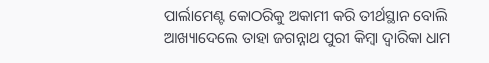ପାର୍ଲାମେଣ୍ଟ କୋଠରିକୁ ଅକାମୀ କରି ତୀର୍ଥସ୍ଥାନ ବୋଲି ଆଖ୍ୟାଦେଲେ ତାହା ଜଗନ୍ନାଥ ପୁରୀ କିମ୍ବା ଦ୍ୱାରିକା ଧାମ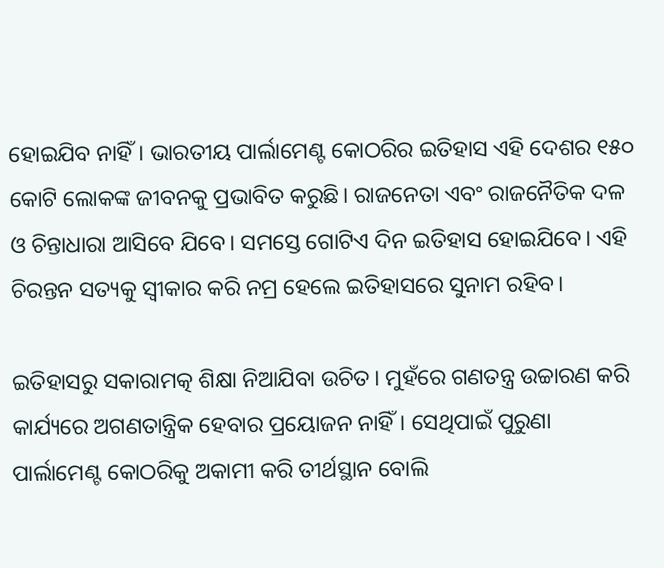ହୋଇଯିବ ନାହିଁ। ଭାରତୀୟ ପାର୍ଲାମେଣ୍ଟ କୋଠରିର ଇତିହାସ ଏହି ଦେଶର ୧୫୦ କୋଟି ଲୋକଙ୍କ ଜୀବନକୁ ପ୍ରଭାବିତ କରୁଛି। ରାଜନେତା ଏବଂ ରାଜନୈତିକ ଦଳ ଓ ଚିନ୍ତାଧାରା ଆସିବେ ଯିବେ। ସମସ୍ତେ ଗୋଟିଏ ଦିନ ଇତିହାସ ହୋଇଯିବେ। ଏହି ଚିରନ୍ତନ ସତ୍ୟକୁ ସ୍ବୀକାର କରି ନମ୍ର ହେଲେ ଇତିହାସରେ ସୁନାମ ରହିବ।

ଇତିହାସରୁ ସକାରାମତ୍କ ଶିକ୍ଷା ନିଆଯିବା ଉଚିତ। ମୁହଁରେ ଗଣତନ୍ତ୍ର ଉଚ୍ଚାରଣ କରି କାର୍ଯ୍ୟରେ ଅଗଣତାନ୍ତ୍ରିକ ହେବାର ପ୍ରୟୋଜନ ନାହିଁ। ସେଥିପାଇଁ ପୁରୁଣା ପାର୍ଲାମେଣ୍ଟ କୋଠରିକୁ ଅକାମୀ କରି ତୀର୍ଥସ୍ଥାନ ବୋଲି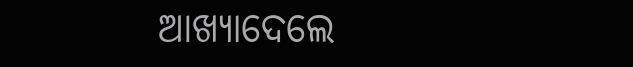ଆଖ୍ୟାଦେଲେ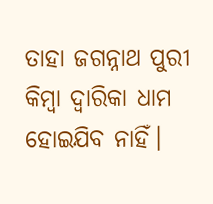ତାହା ଜଗନ୍ନାଥ ପୁରୀ କିମ୍ବା ଦ୍ୱାରିକା ଧାମ ହୋଇଯିବ ନାହିଁ।